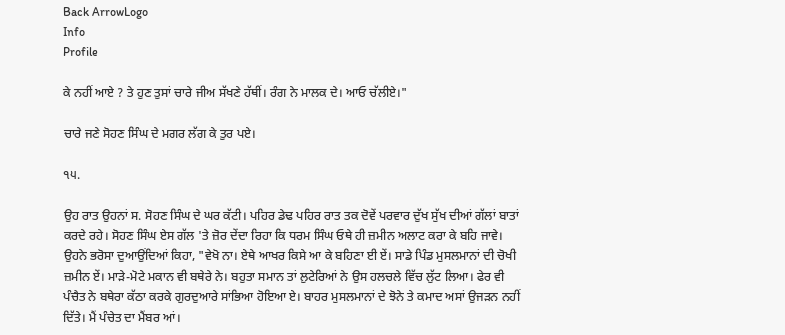Back ArrowLogo
Info
Profile

ਕੇ ਨਹੀਂ ਆਏ ? ਤੇ ਹੁਣ ਤੁਸਾਂ ਚਾਰੇ ਜੀਅ ਸੱਖਣੇ ਹੱਥੀਂ। ਰੰਗ ਨੇ ਮਾਲਕ ਦੇ। ਆਓ ਚੱਲੀਏ।"

ਚਾਰੇ ਜਣੇ ਸੋਹਣ ਸਿੰਘ ਦੇ ਮਗਰ ਲੱਗ ਕੇ ਤੁਰ ਪਏ।

੧੫.

ਉਹ ਰਾਤ ਉਹਨਾਂ ਸ. ਸੋਹਣ ਸਿੰਘ ਦੇ ਘਰ ਕੱਟੀ। ਪਹਿਰ ਡੇਢ ਪਹਿਰ ਰਾਤ ਤਕ ਦੋਵੇਂ ਪਰਵਾਰ ਦੁੱਖ ਸੁੱਖ ਦੀਆਂ ਗੱਲਾਂ ਬਾਤਾਂ ਕਰਦੇ ਰਹੇ। ਸੋਹਣ ਸਿੰਘ ਏਸ ਗੱਲ 'ਤੇ ਜ਼ੋਰ ਦੇਂਦਾ ਰਿਹਾ ਕਿ ਧਰਮ ਸਿੰਘ ਓਥੇ ਹੀ ਜ਼ਮੀਨ ਅਲਾਟ ਕਰਾ ਕੇ ਬਹਿ ਜਾਵੇ। ਉਹਨੇ ਭਰੋਸਾ ਦੁਆਉਂਦਿਆਂ ਕਿਹਾ, "ਵੇਖੋ ਨਾ। ਏਥੇ ਆਖਰ ਕਿਸੇ ਆ ਕੇ ਬਹਿਣਾ ਈ ਏਂ। ਸਾਡੇ ਪਿੰਡ ਮੁਸਲਮਾਨਾਂ ਦੀ ਚੋਖੀ ਜ਼ਮੀਨ ਏਂ। ਮਾੜੇ-ਮੋਟੇ ਮਕਾਨ ਵੀ ਬਥੇਰੇ ਨੇ। ਬਹੁਤਾ ਸਮਾਨ ਤਾਂ ਲੁਟੇਰਿਆਂ ਨੇ ਉਸ ਹਲਚਲੇ ਵਿੱਚ ਲੁੱਟ ਲਿਆ। ਫੇਰ ਵੀ ਪੰਚੈਤ ਨੇ ਬਥੇਰਾ ਕੱਠਾ ਕਰਕੇ ਗੁਰਦੁਆਰੇ ਸਾਂਭਿਆ ਹੋਇਆ ਏ। ਬਾਹਰ ਮੁਸਲਮਾਨਾਂ ਦੇ ਝੋਨੇ ਤੇ ਕਮਾਦ ਅਸਾਂ ਉਜੜਨ ਨਹੀਂ ਦਿੱਤੇ। ਮੈਂ ਪੰਚੇਤ ਦਾ ਮੈਂਬਰ ਆਂ।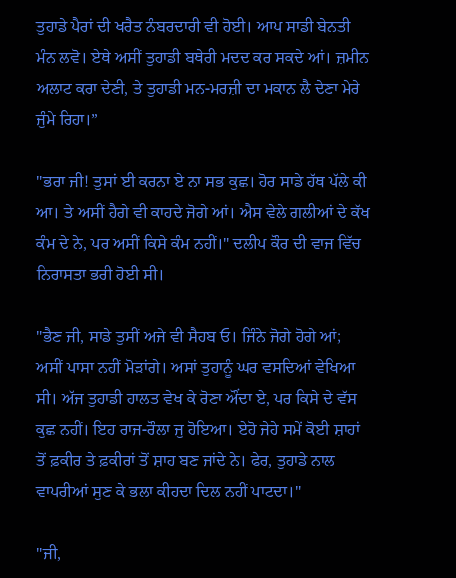ਤੁਹਾਡੇ ਪੈਰਾਂ ਦੀ ਖਰੈਤ ਨੰਬਰਦਾਰੀ ਵੀ ਹੋਈ। ਆਪ ਸਾਡੀ ਬੇਨਤੀ ਮੰਨ ਲਵੋ। ਏਥੇ ਅਸੀਂ ਤੁਹਾਡੀ ਬਥੇਰੀ ਮਦਦ ਕਰ ਸਕਦੇ ਆਂ। ਜ਼ਮੀਨ ਅਲਾਟ ਕਰਾ ਦੇਣੀ, ਤੇ ਤੁਹਾਡੀ ਮਨ-ਮਰਜ਼ੀ ਦਾ ਮਕਾਨ ਲੈ ਦੇਣਾ ਮੇਰੇ ਜੁੰਮੇ ਰਿਹਾ।”

"ਭਰਾ ਜੀ! ਤੁਸਾਂ ਈ ਕਰਨਾ ਏ ਨਾ ਸਭ ਕੁਛ। ਹੋਰ ਸਾਡੇ ਹੱਥ ਪੱਲੇ ਕੀ ਆ। ਤੇ ਅਸੀਂ ਹੈਗੇ ਵੀ ਕਾਹਦੇ ਜੋਗੇ ਆਂ। ਐਸ ਵੇਲੇ ਗਲੀਆਂ ਦੇ ਕੱਖ ਕੰਮ ਦੇ ਨੇ, ਪਰ ਅਸੀਂ ਕਿਸੇ ਕੰਮ ਨਹੀਂ।" ਦਲੀਪ ਕੌਰ ਦੀ ਵਾਜ ਵਿੱਚ ਨਿਰਾਸਤਾ ਭਰੀ ਹੋਈ ਸੀ।

"ਭੈਣ ਜੀ, ਸਾਡੇ ਤੁਸੀਂ ਅਜੇ ਵੀ ਸੈਹਬ ਓ। ਜਿੰਨੇ ਜੋਗੇ ਹੋਗੇ ਆਂ; ਅਸੀਂ ਪਾਸਾ ਨਹੀਂ ਮੋੜਾਂਗੇ। ਅਸਾਂ ਤੁਹਾਨੂੰ ਘਰ ਵਸਦਿਆਂ ਵੇਖਿਆ ਸੀ। ਅੱਜ ਤੁਹਾਡੀ ਹਾਲਤ ਵੇਖ ਕੇ ਰੋਣਾ ਔਂਦਾ ਏ, ਪਰ ਕਿਸੇ ਦੇ ਵੱਸ ਕੁਛ ਨਹੀਂ। ਇਹ ਰਾਜ-ਰੌਲਾ ਜੁ ਹੋਇਆ। ਏਹੋ ਜੇਹੇ ਸਮੇਂ ਕੋਈ ਸ਼ਾਹਾਂ ਤੋਂ ਫ਼ਕੀਰ ਤੇ ਫ਼ਕੀਰਾਂ ਤੋਂ ਸ਼ਾਹ ਬਣ ਜਾਂਦੇ ਨੇ। ਫੇਰ, ਤੁਹਾਡੇ ਨਾਲ ਵਾਪਰੀਆਂ ਸੁਣ ਕੇ ਭਲਾ ਕੀਹਦਾ ਦਿਲ ਨਹੀਂ ਪਾਟਦਾ।"

"ਜੀ,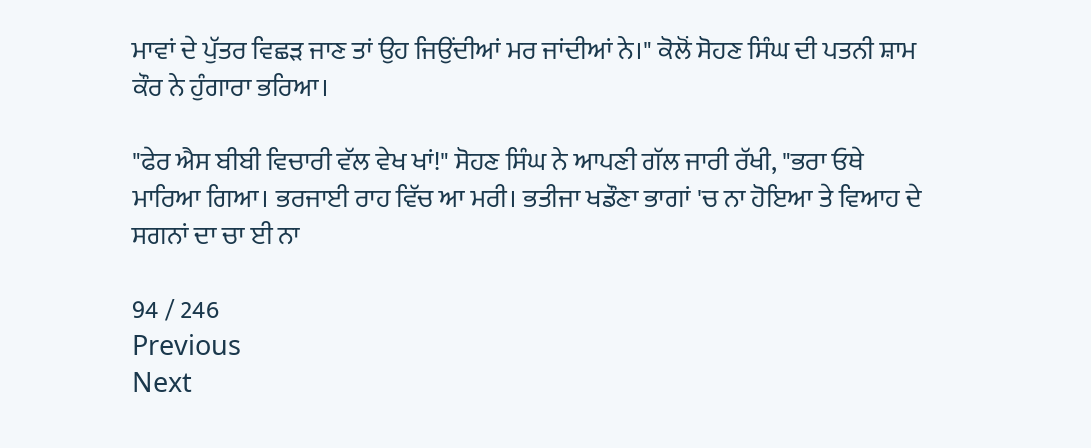ਮਾਵਾਂ ਦੇ ਪੁੱਤਰ ਵਿਛੜ ਜਾਣ ਤਾਂ ਉਹ ਜਿਉਂਦੀਆਂ ਮਰ ਜਾਂਦੀਆਂ ਨੇ।" ਕੋਲੋਂ ਸੋਹਣ ਸਿੰਘ ਦੀ ਪਤਨੀ ਸ਼ਾਮ ਕੌਰ ਨੇ ਹੁੰਗਾਰਾ ਭਰਿਆ।

"ਫੇਰ ਐਸ ਬੀਬੀ ਵਿਚਾਰੀ ਵੱਲ ਵੇਖ ਖਾਂ!" ਸੋਹਣ ਸਿੰਘ ਨੇ ਆਪਣੀ ਗੱਲ ਜਾਰੀ ਰੱਖੀ, "ਭਰਾ ਓਥੇ ਮਾਰਿਆ ਗਿਆ। ਭਰਜਾਈ ਰਾਹ ਵਿੱਚ ਆ ਮਰੀ। ਭਤੀਜਾ ਖਡੌਣਾ ਭਾਗਾਂ 'ਚ ਨਾ ਹੋਇਆ ਤੇ ਵਿਆਹ ਦੇ ਸਗਨਾਂ ਦਾ ਚਾ ਈ ਨਾ

94 / 246
Previous
Next